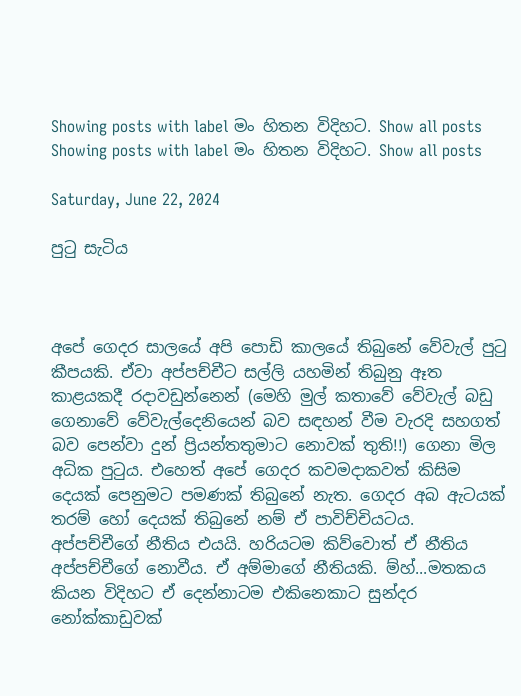Showing posts with label මං හිතන විදිහට. Show all posts
Showing posts with label මං හිතන විදිහට. Show all posts

Saturday, June 22, 2024

පුටු සැටිය



අපේ ගෙදර සාලයේ අපි පොඩි කාලයේ තිබුනේ වේවැල් පුටු කීපයකි. ඒවා අප්පච්චීට සල්ලි යහමින් තිබුනු ඈත කාළයකදී රදාවඩුන්නෙන් (මෙහි මුල් කතාවේ වේවැල් බඩු ගෙනාවේ වේවැල්දෙනියෙන් බව සඳහන් වීම වැරදි සහගත් බව පෙන්වා දුන් ප්‍රියන්තතුමාට නොවක් තුති!!) ගෙනා මිල අධික පුටුය. එහෙත් අපේ ගෙදර කවමදාකවත් කිසිම දෙයක් පෙනුමට පමණක් තිබුනේ නැත. ගෙදර අබ ඇටයක් තරම් හෝ දෙයක් තිබුනේ නම් ඒ පාවිච්චියටය. අප්පච්චීගේ නීතිය එයයි. හරියටම කිව්වොත් ඒ නීතිය අප්පච්චීගේ නොවීය. ඒ අම්මාගේ නීතියකි. ම්හ්...මතකය කියන විදිහට ඒ දෙන්නාටම එකිනෙකාට සුන්දර නෝක්කාඩුවක්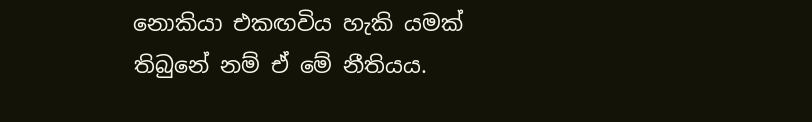නොකියා එකඟවිය හැකි යමක් තිබුනේ නම් ඒ මේ නීතියය.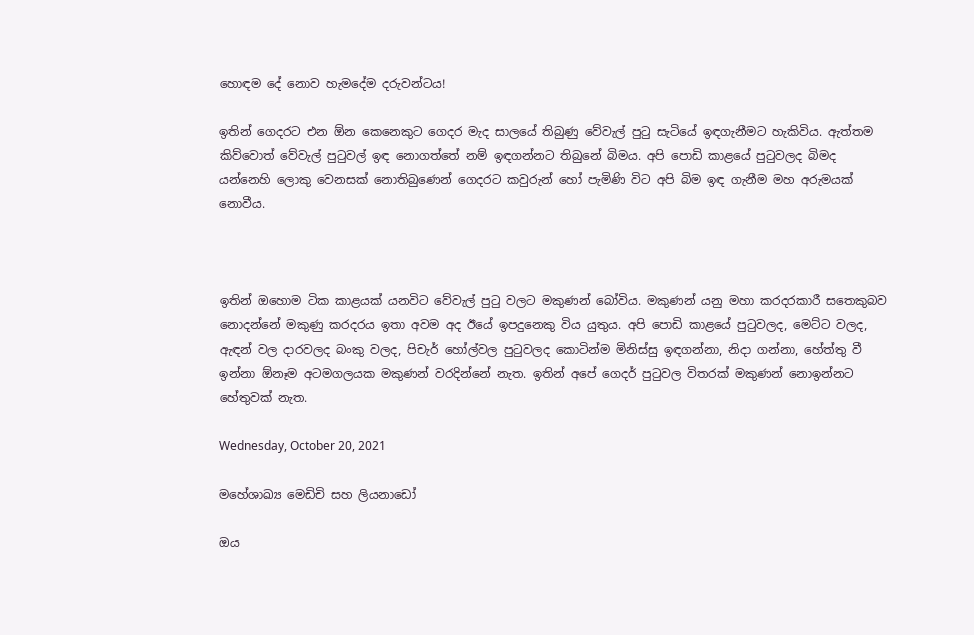හොඳම දේ නොව හැමදේම දරුවන්ටය!

ඉතින් ගෙදරට එන ඕන කෙනෙකුට ගෙදර මැද සාලයේ තිබුණු වේවැල් පුටු සැටියේ ඉඳගැනීමට හැකිවිය. ඇත්තම කිව්වොත් වේවැල් පුටුවල් ඉඳ නොගත්තේ නම් ඉඳගන්නට තිබුනේ බිමය. අපි පොඩි කාළයේ පුටුවලද බිමද යන්නෙහි ලොකු වෙනසක් නොතිබුණෙන් ගෙදරට කවුරුන් හෝ පැමිණි විට අපි බිම ඉඳ ගැනීම මහ අරුමයක් නොවීය.



ඉතින් ඔහොම ටික කාළයක් යනවිට වේවැල් පුටු වලට මකුණන් බෝවිය. මකුණන් යනු මහා කරදරකාරී සතෙකුබව නොදන්නේ මකුණු කරදරය ඉතා අවම අද ඊයේ ඉපදුනෙකු විය යුතුය. අපි පොඩි කාළයේ පුටුවලද, මෙට්ට වලද, ඇඳන් වල දාරවලද බංකු වලද, පිචැර් හෝල්වල පුටුවලද කොටින්ම මිනිස්සු ඉඳගන්නා, නිදා ගන්නා, හේත්තු වී ඉන්නා ඕනෑම අටමගලයක මකුණන් වරදින්නේ නැත. ඉතින් අපේ ගෙදර් පුටුවල විතරක් මකුණන් නොඉන්නට හේතුවක් නැත.

Wednesday, October 20, 2021

මහේශාඛ්‍ය මෙඩිචි සහ ලියනාඩෝ

ඔය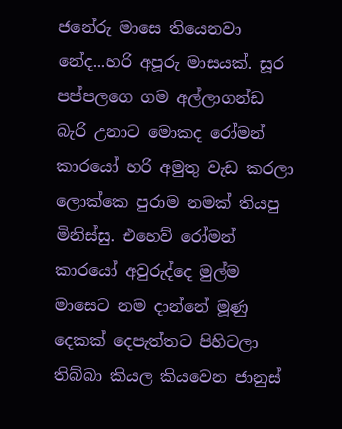ජනේරු මාසෙ තියෙනවා නේද...හරි අපූරු මාසයක්. සූර පප්පලගෙ ගම අල්ලාගන්ඩ බැරි උනාට මොකද රෝමන් කාරයෝ හරි අමුතු වැඩ කරලා ලොක්කෙ පුරාම නමක් තියපු මිනිස්සු. එහෙව් රෝමන් කාරයෝ අවුරුද්දෙ මුල්ම මාසෙට නම දාන්නේ මූණු දෙකක් දෙපැත්තට පිහිටලා තිබ්බා කියල කියවෙන ජානුස්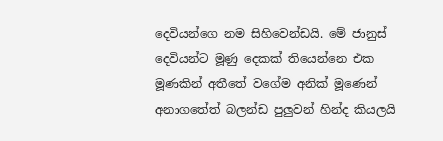දෙවියන්ගෙ නම සිහිවෙන්ඩයි. මේ ජානුස් දෙවියන්ට මූණු දෙකක් තියෙන්නෙ එක මූණකින් අතීතේ වගේම අනික් මූණෙන්  අනාගතේත් බලන්ඩ පුලුවන් හින්ද කියලයි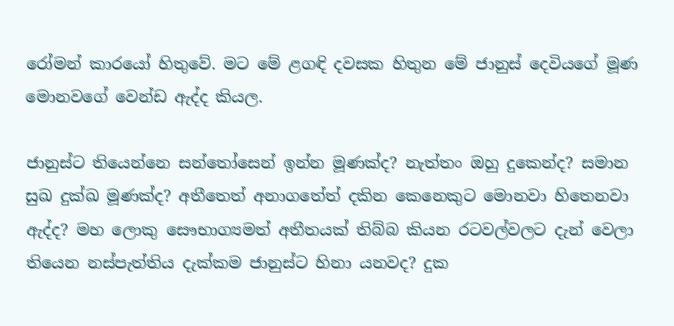රෝමන් කාරයෝ හිතුවේ. මට මේ ළගඳි දවසක හිතුන මේ ජානුස් දෙවියගේ මූණ මොනවගේ වෙන්ඩ ඇද්ද කියල.

ජානුස්ට තියෙන්නෙ සන්තෝසෙන් ඉන්න මූණක්ද? නැත්තං ඔහු දුකෙන්ද? සමාන සුඛ දුක්ඛ මූණක්ද? අතීතෙත් අනාගතේත් දකින කෙනෙකුට මොනවා හිතෙනවා ඇද්ද? මහ ලොකු සෞභාග්‍යමත් අතීතයක් තිබ්බ කියන රටවල්වලට දැන් වෙලා තියෙන නස්පැත්තිය දැක්කම ජානුස්ට හිනා යනවද? දුක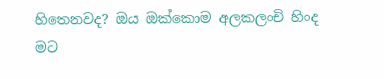හිතෙනවද? ඔය ඔක්කොම අලකලංචි හිංද මට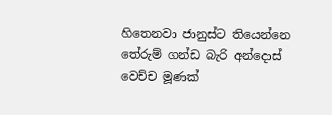හිතෙනවා ජානුස්ට තියෙන්නෙ තේරුම් ගන්ඩ බැරි අන්දොස් වෙච්ච මූණක්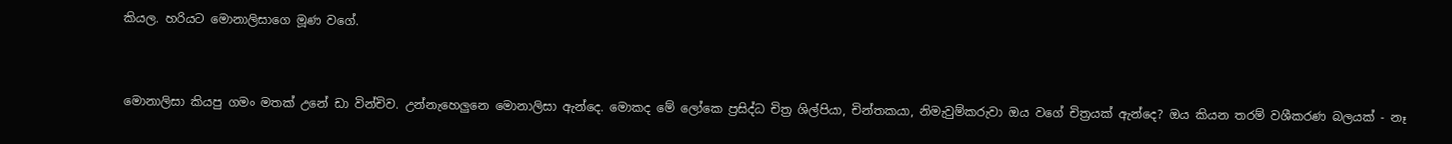කියල. හරියට මොනාලිසාගෙ මූණ වගේ.


මොනාලිසා කියපු ගමං මතක් උනේ ඩා වින්චිව. උන්නැහෙලුනෙ මොනාලිසා ඇන්දෙ. මොකද මේ ලෝකෙ ප්‍රසිද්ධ චිත්‍ර ශිල්පියා, චින්තකයා, නිමැවුම්කරුවා ඔය වගේ චිත්‍රයක් ඇන්දෙ? ඔය කියන තරම් වශීකරණ බලයක් - නෑ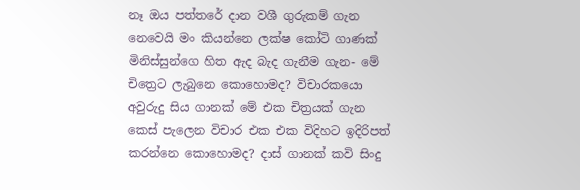නෑ ඔය පත්තරේ දාන වශී ගුරුකම් ගැන නෙවෙයි මං කියන්නෙ ලක්ෂ කෝටි ගාණක් මිනිස්සුන්ගෙ හිත ඇද බැද ගැනීම ගැන- මේ චිත්‍රෙට ලැබුනෙ කොහොමද? විචාරකයො අවුරුදු සිය ගානක් මේ එක චිත්‍රයක් ගැන කෙස් පැලෙන විචාර එක එක විදිහට ඉදිරිපත් කරන්නෙ කොහොමද? දාස් ගානක් කවි සිංදු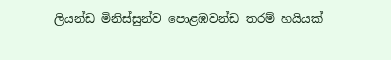ලියන්ඩ මිනිස්සුන්ව පොළඹවන්ඩ තරම් හයියක්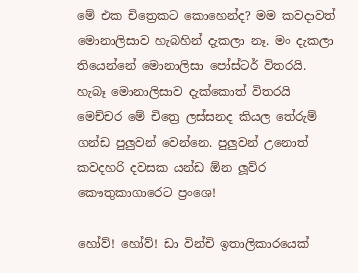මේ එක චිත්‍රෙකට කොහෙන්ද? මම කවදාවත් මොනාලිසාව හැබහින් දැකලා නෑ. මං දැකලා තියෙන්නේ මොනාලිසා පෝස්ටර් විතරයි. හැබෑ මොනාලිසාව දැක්කොත් විතරයි මෙච්චර මේ චිත්‍රෙ ලස්සනද කියල තේරුම් ගන්ඩ පුලුවන් වෙන්නෙ. පුලුවන් උනොත් කවදහරි දවසක යන්ඩ ඕන ලූව්ර කෞතුකාගාරෙට ප්‍රංශෙ!

හෝව්! හෝව්! ඩා වින්චි ඉතාලිකාරයෙක්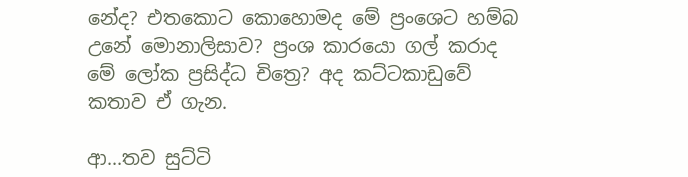නේද? එතකොට කොහොමද මේ ප්‍රංශෙට හම්බ උනේ මොනාලිසාව? ප්‍රංශ කාරයො ගල් කරාද මේ ලෝක ප්‍රසිද්ධ චිත්‍රෙ? අද කට්ටකාඩුවේ කතාව ඒ ගැන.

ආ...තව සුට්ටි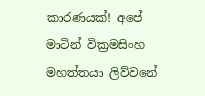කාරණයක්! අපේ මාටින් වික්‍රමසිංහ මහත්තයා ලිව්වනේ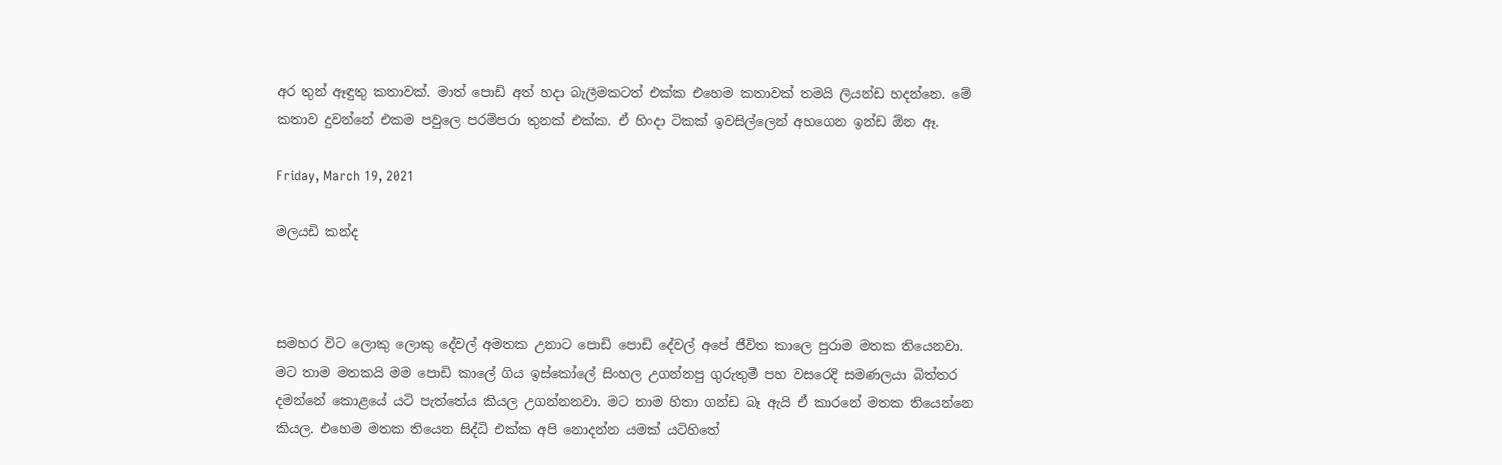අර තුන් ඈඳුතු කතාවක්. මාත් පොඩි අත් හදා බැලීමකටත් එක්ක එහෙම කතාවක් තමයි ලියන්ඩ හදන්නෙ. මේ කතාව දුවන්නේ එකම පවුලෙ පරම්පරා තුනක් එක්ක. ඒ හිංදා ටිකක් ඉවසිල්ලෙන් අහගෙන ඉන්ඩ ඕන ඈ.

Friday, March 19, 2021

මලයඩි කන්ද



සමහර විට ලොකු ලොකු දේවල් අමතක උනාට පොඩි පොඩි දේවල් අපේ ජීවිත කාලෙ පුරාම මතක තියෙනවා. මට තාම මතකයි මම පොඩි කාලේ ගිය ඉස්කෝලේ සිංහල උගන්නපු ගුරුතුමී පහ වසරෙදි සමණලයා බිත්තර දමන්නේ කොළයේ යටි පැත්තේය කියල උගන්නනවා. මට තාම හිතා ගන්ඩ බෑ ඇයි ඒ කාරනේ මතක තියෙන්නෙ කියල. එහෙම මතක තියෙන සිද්ධි එක්ක අපි නොදන්න යමක් යටිහිතේ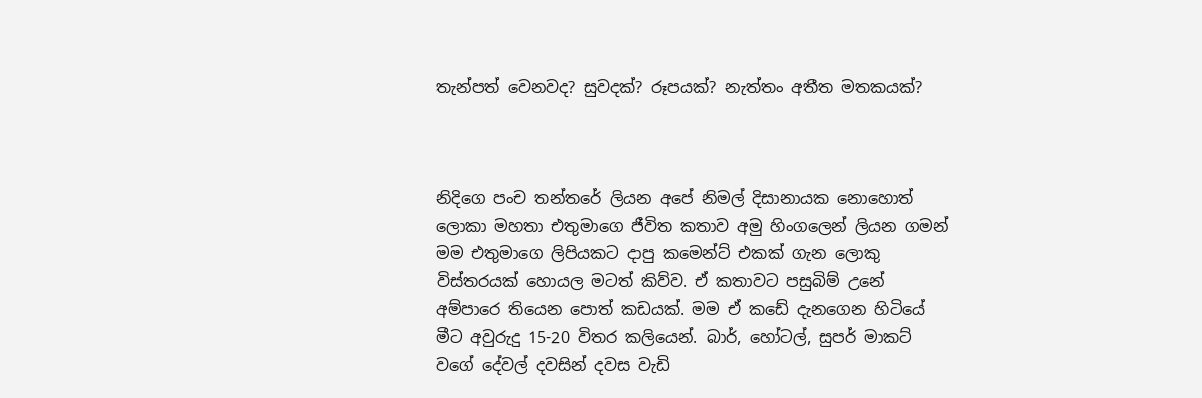තැන්පත් වෙනවද? සුවදක්? රූපයක්? නැත්තං අතීත මතකයක්?



නිදිගෙ පංච තන්තරේ ලියන අපේ නිමල් දිසානායක නොහොත් ලොකා මහතා එතුමාගෙ ජීවිත කතාව අමු හිංගලෙන් ලියන ගමන් මම එතුමාගෙ ලිපියකට දාපු කමෙන්ට් එකක් ගැන ලොකු විස්තරයක් හොයල මටත් කිව්ව. ඒ කතාවට පසුබිම් උනේ අම්පාරෙ තියෙන පොත් කඩයක්. මම ඒ කඩේ දැනගෙන හිටියේ මීට අවුරුදු 15-20 විතර කලියෙන්. බාර්, හෝටල්, සුපර් මාකට් වගේ දේවල් දවසින් දවස වැඩි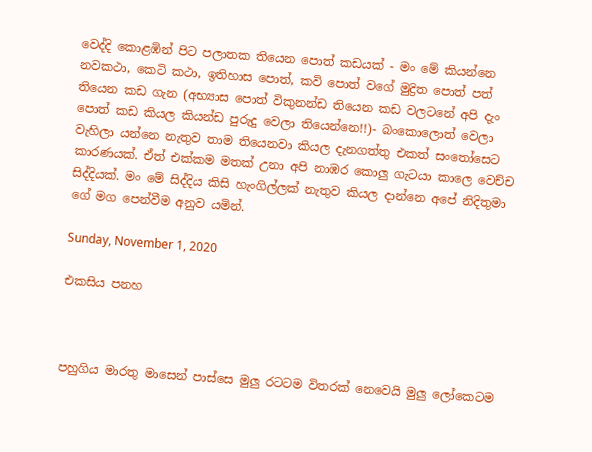වෙද්දි කොළඹින් පිට පලාතක තියෙන පොත් කඩයක් - මං මේ කියන්නෙ නවකථා, කෙටි කථා, ඉතිහාස පොත්, කවි පොත් වගේ මුද්‍රිත පොත් පත් තියෙන කඩ ගැන (අභ්‍යාස පොත් විකුනන්ඩ තියෙන කඩ වලටනේ අපි දැං පොත් කඩ කියල කියන්ඩ පුරුදු වෙලා තියෙන්නෙ!!)- බංකොලොත් වෙලා වැහිලා යන්නෙ නැතුව තාම තියෙනවා කියල දැනගත්තු එකත් සංතෝසෙට කාරණයක්. ඒත් එක්කම මතක් උනා අපි නාඹර කොලු ගැටයා කාලෙ වෙච්ච සිද්දියක්. මං මේ සිද්දිය කිසි හැංගිල්ලක් නැතුව කියල දාන්නෙ අපේ නිදිතුමා ගේ මග පෙන්වීම අනුව යමින්.

Sunday, November 1, 2020

එකසිය පනහ



පහුගිය මාරතු මාසෙන් පාස්සෙ මුලු රටටම විතරක් නෙවෙයි මුලු ලෝකෙටම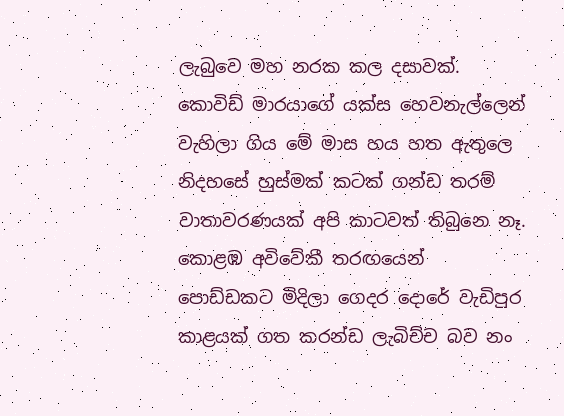ලැබුවෙ මහ නරක කල දසාවක්. කොවිඩ් මාරයාගේ යක්ස හෙවනැල්ලෙන් වැහිලා ගිය මේ මාස හය හත ඇතුලෙ නිදහසේ හුස්මක් කටක් ගන්ඩ තරම් වාතාවරණයක් අපි කාටවත් තිබුනෙ නෑ. කොළඹ අවිවේකී තරඟයෙන් පොඩ්ඩකට මිදිලා ගෙදර දොරේ වැඩිපුර කාළයක් ගත කරන්ඩ ලැබිච්ච බව නං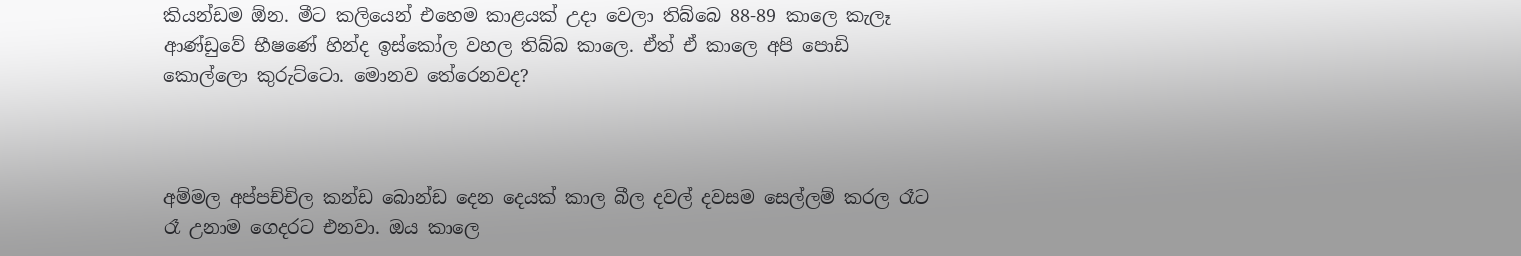කියන්ඩම ඕන. මීට කලියෙන් එහෙම කාළයක් උදා වෙලා තිබ්බෙ 88-89 කාලෙ කැලෑ ආණ්ඩුවේ භීෂණේ හින්ද ඉස්කෝල වහල තිබ්බ කාලෙ. ඒත් ඒ කාලෙ අපි පොඩි කොල්ලො කුරුට්ටො. මොනව තේරෙනවද?



අම්මල අප්පච්චිල කන්ඩ බොන්ඩ දෙන දෙයක් කාල බීල දවල් දවසම සෙල්ලම් කරල රෑට රෑ උනාම ගෙදරට එනවා. ඔය කාලෙ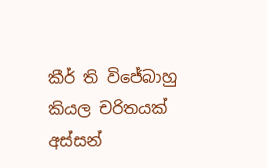කීර් ති විජේබාහු කියල චරිතයක් අස්සන්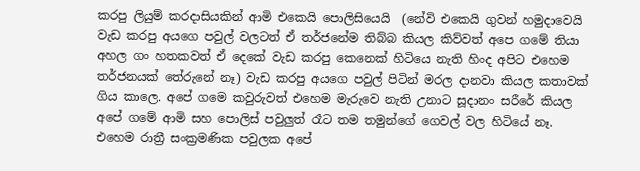කරපු ලියුම් කරදාසියකින් ආමි එකෙයි පොලිසියෙයි  (නේවි එකෙයි ගුවන් හමුදාවෙයි වැඩ කරපු අයගෙ පවුල් වලටත් ඒ තර්ජනේම තිබ්බ කියල කිව්වත් අපෙ ගමේ තියා අහල ගං හතකවත් ඒ දෙකේ වැඩ කරපු කෙනෙක් හිටියෙ නැති හිංද අපිට එහෙම තර්ජනයක් තේරුනේ නෑ) වැඩ කරපු අයගෙ පවුල් පිටින් මරල දානවා කියල කතාවක් ගිය කාලෙ. අපේ ගමෙ කවුරුවත් එහෙම මැරුවෙ නැති උනාට සූදානං සරීරේ කියල අපේ ගමේ ආමි සහ පොලිස් පවුලුත් රෑට තම තමුන්ගේ ගෙවල් වල හිටියේ නෑ. එහෙම රාත්‍රී සංක්‍රමණික පවුලක අපේ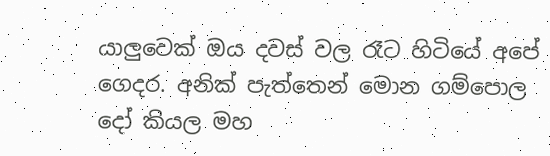යාලුවෙක් ඔය දවස් වල රෑට හිටියේ අපේ ගෙදර. අනික් පැත්තෙන් මොන ගම්පොල දෝ කියල මහ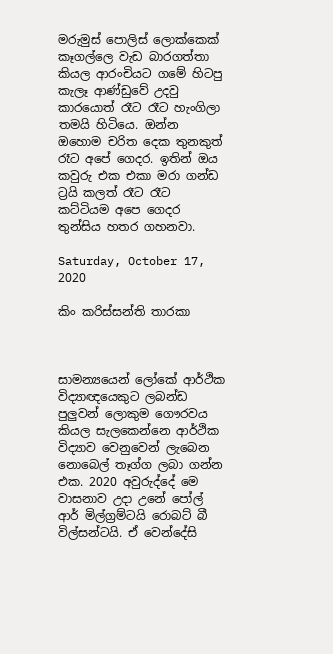මරුමුස් පොලිස් ලොක්කෙක් කෑගල්ලෙ වැඩ බාරගත්තා කියල ආරංචියට ගමේ හිටපු කැලෑ ආණ්ඩුවේ උදවු කාරයොත් රෑට රෑට හැංගිලා තමයි හිටියෙ. ඔන්න ඔහොම චරිත දෙක තුනකුත් රෑට අපේ ගෙදර. ඉතින් ඔය කවුරු එක එකා මරා ගන්ඩ ට්‍රයි කලත් රෑට රෑට කට්ටියම අපෙ ගෙදර තුන්සිය හතර ගහනවා.

Saturday, October 17, 2020

කිං කරිස්සන්ති තාරකා



සාමන්‍යයෙන් ලෝකේ ආර්ථික විද්‍යාඥයෙකුට ලබන්ඩ පුලුවන් ලොකුම ගෞරවය කියල සැලකෙන්නෙ ආර්ථික විද්‍යාව වෙනුවෙන් ලැබෙන නොබෙල් තෑග්ග ලබා ගන්න එක. 2020 අවුරුද්දේ මෙ වාසනාව උදා උනේ පෝල් ආර් මිල්ග්‍රම්ටයි රොබට් බී විල්සන්ටයි. ඒ වෙන්දේසි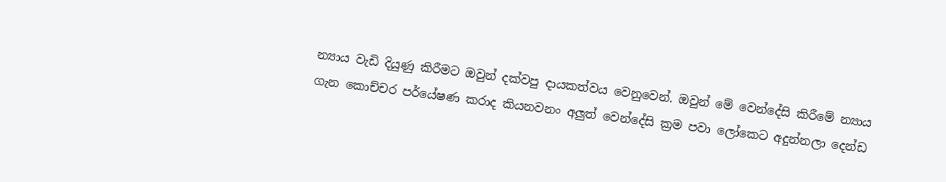න්‍යාය වැඩි දියුණු කිරීමට ඔවුන් දක්වපු දායකත්වය වෙනුවෙන්. ඔවුන් මේ වෙන්දේසි කිරීමේ න්‍යාය ගැන කොච්චර පර්යේෂණ කරාද කියනවනං අලුත් වෙන්දේසි ක්‍රම පවා ලෝකෙට අදුන්නලා දෙන්ඩ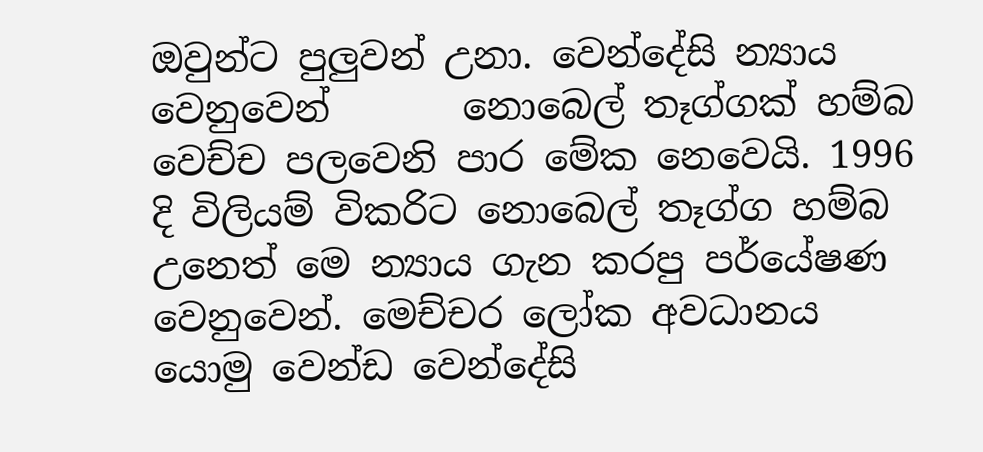ඔවුන්ට පුලුවන් උනා. වෙන්දේසි න්‍යාය වෙනුවෙන්       නොබෙල් තෑග්ගක් හම්බ වෙච්ච පලවෙනි පාර මේක නෙවෙයි. 1996 දි විලියම් විකරිට නොබෙල් තෑග්ග හම්බ උනෙත් මෙ න්‍යාය ගැන කරපු පර්යේෂණ වෙනුවෙන්. මෙච්චර ලෝක අවධානය යොමු වෙන්ඩ වෙන්දේසි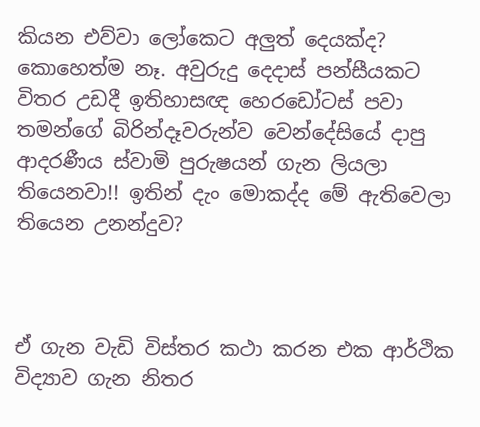කියන එව්වා ලෝකෙට අලුත් දෙයක්ද? කොහෙත්ම නෑ. අවුරුදු දෙදාස් පන්සීයකට විතර උඩදී ඉතිහාසඥ හෙරඩෝටස් පවා තමන්ගේ බිරින්දෑවරුන්ව වෙන්දේසියේ දාපු ආදරණීය ස්වාමි පුරුෂයන් ගැන ලියලා තියෙනවා!! ඉතින් දැං මොකද්ද මේ ඇතිවෙලා තියෙන උනන්දුව?



ඒ ගැන වැඩි විස්තර කථා කරන එක ආර්ථික විද්‍යාව ගැන නිතර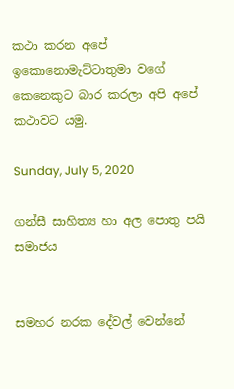කථා කරන අපේ ඉකොනොමැට්ටාතුමා වගේ කෙනෙකුට බාර කරලා අපි අපේ කථාවට යමු.

Sunday, July 5, 2020

ගන්සී සාහිත්‍ය හා අල පොතු පයි සමාජය


සමහර නරක දේවල් වෙන්නේ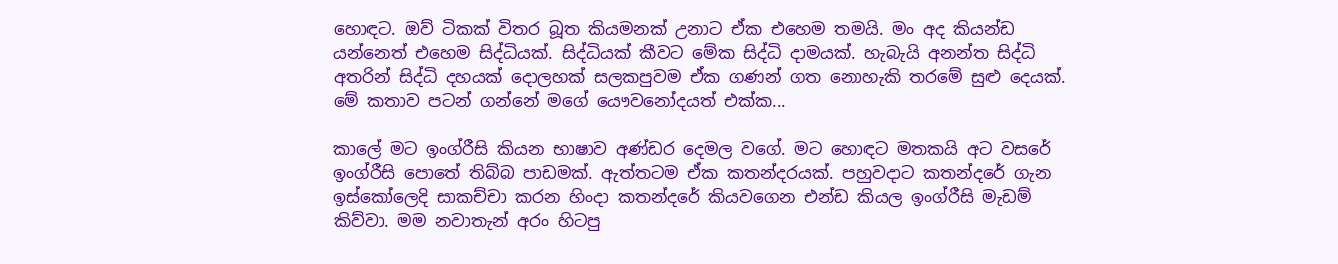හොඳට. ඔව් ටිකක් විතර බූත කියමනක් උනාට ඒක එහෙම තමයි. මං අද කියන්ඩ යන්නෙත් එහෙම සිද්ධියක්. සිද්ධියක් කීවට මේක සිද්ධි දාමයක්. හැබැයි අනන්ත සිද්ධි අතරින් සිද්ධි දහයක් දොලහක් සලකපුවම ඒක ගණන් ගත නොහැකි තරමේ සුළු දෙයක්. මේ කතාව පටන් ගන්නේ මගේ යෞවනෝදයත් එක්ක...

කාලේ මට ඉංග්රීසි කියන භාෂාව අණ්ඩර දෙමල වගේ. මට හොඳට මතකයි අට වසරේ ඉංග්රීසි පොතේ තිබ්බ පාඩමක්. ඇත්තටම ඒක කතන්දරයක්. පහුවදාට කතන්දරේ ගැන ඉස්කෝලෙදි සාකච්චා කරන හිංදා කතන්දරේ කියවගෙන එන්ඩ කියල ඉංග්රීසි මැඩම් කිව්වා. මම නවාතැන් අරං හිටපු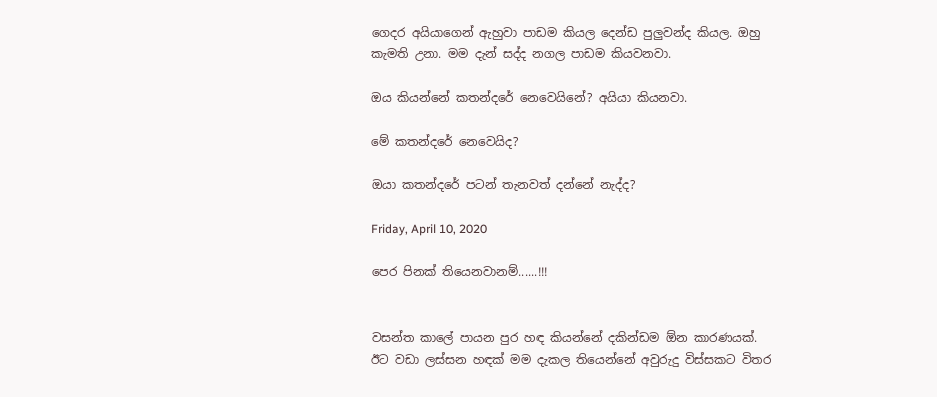ගෙදර අයියාගෙන් ඇහුවා පාඩම කියල දෙන්ඩ පුලුවන්ද කියල. ඔහු කැමති උනා. මම දැන් සද්ද නගල පාඩම කියවනවා.

ඔය කියන්නේ කතන්දරේ නෙවෙයිනේ? අයියා කියනවා.

මේ කතන්දරේ නෙවෙයිද?

ඔයා කතන්දරේ පටන් තැනවත් දන්නේ නැද්ද?

Friday, April 10, 2020

පෙර පිනක් තියෙනවානම්......!!!


වසන්ත කාලේ පායන පුර හඳ කියන්නේ දකින්ඩම ඕන කාරණයක්. ඊට වඩා ලස්සන හඳක් මම දැකල තියෙන්නේ අවුරුදු විස්සකට විතර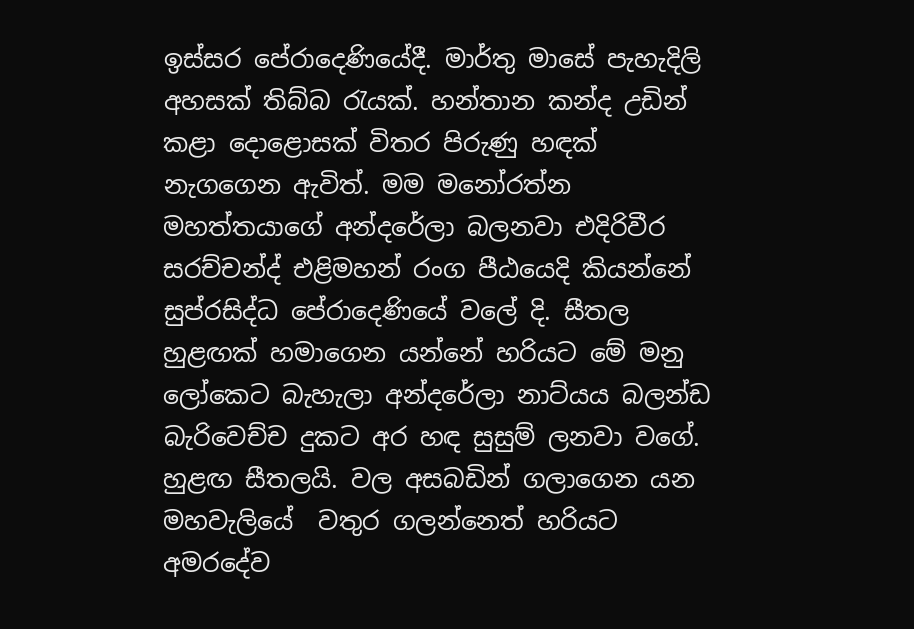ඉස්සර පේරාදෙණියේදී. මාර්තු මාසේ පැහැදිලි අහසක් තිබ්බ රැයක්. හන්තාන කන්ද උඩින් කළා දොළොසක් විතර පිරුණු හඳක් නැගගෙන ඇවිත්. මම මනෝරත්න මහත්තයාගේ අන්දරේලා බලනවා එදිරිවීර සරච්චන්ද් එළිමහන් රංග පීඨයෙදි කියන්නේ සුප්රසිද්ධ පේරාදෙණියේ වලේ දි. සීතල හුළඟක් හමාගෙන යන්නේ හරියට මේ මනු ලෝකෙට බැහැලා අන්දරේලා නාට්යය බලන්ඩ බැරිවෙච්ච දුකට අර හඳ සුසුම් ලනවා වගේ. හුළඟ සීතලයි. වල අසබඩින් ගලාගෙන යන මහවැලියේ  වතුර ගලන්නෙත් හරියට අමරදේව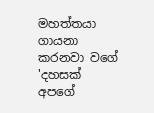මහත්තයා ගායනා කරනවා වගේ 'දහසක් අපගේ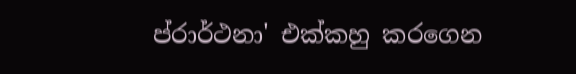ප්රාර්ථනා' එක්කහු කරගෙන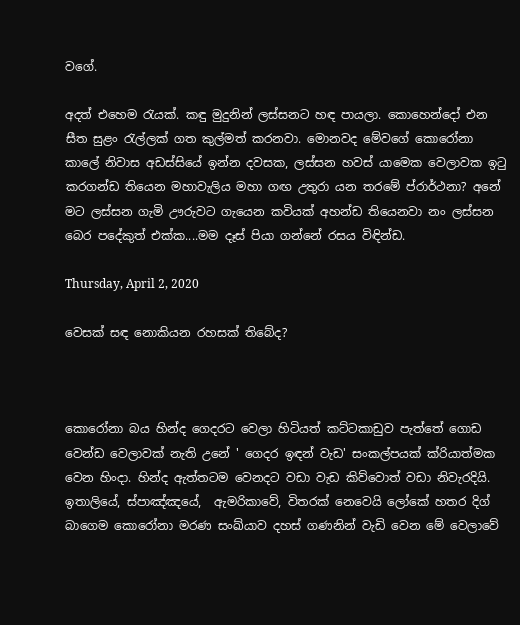වගේ.

අදත් එහෙම රැයක්. කඳු මුදුනින් ලස්සනට හඳ පායලා. කොහෙන්දෝ එන සීත සුළං රැල්ලක් ගත කුල්මත් කරනවා. මොනවද මේවගේ කොරෝනා කාලේ නිවාස අඩස්සියේ ඉන්න දවසක, ලස්සන හවස් යාමෙක වෙලාවක ඉටු කරගන්ඩ තියෙන මහාවැලිය මහා ගඟ උතුරා යන තරමේ ප්රාර්ථනා? අනේ මට ලස්සන ගැමි ඌරුවට ගැයෙන කවියක් අහන්ඩ තියෙනවා නං ලස්සන බෙර පදේකුත් එක්ක....මම දෑස් පියා ගන්නේ රසය විඳින්ඩ.

Thursday, April 2, 2020

වෙසක් සඳ නොකියන රහසක් තිබේද?



කොරෝනා බය හින්ද ගෙදරට වෙලා හිටියත් කට්ටකාඩුව පැත්තේ ගොඩ වෙන්ඩ වෙලාවක් නැති උනේ ' ගෙදර ඉඳන් වැඩ' සංකල්පයක් ක්රියාත්මක වෙන හිංදා. හින්ද ඇත්තටම වෙනදට වඩා වැඩ කිව්වොත් වඩා නිවැරදියි. ඉතාලියේ, ස්පාඤ්ඤයේ,  ඇමරිකාවේ, විතරක් නෙවෙයි ලෝකේ හතර දිග් බාගෙම කොරෝනා මරණ සංඛ්යාව දහස් ගණනින් වැඩි වෙන මේ වෙලාවේ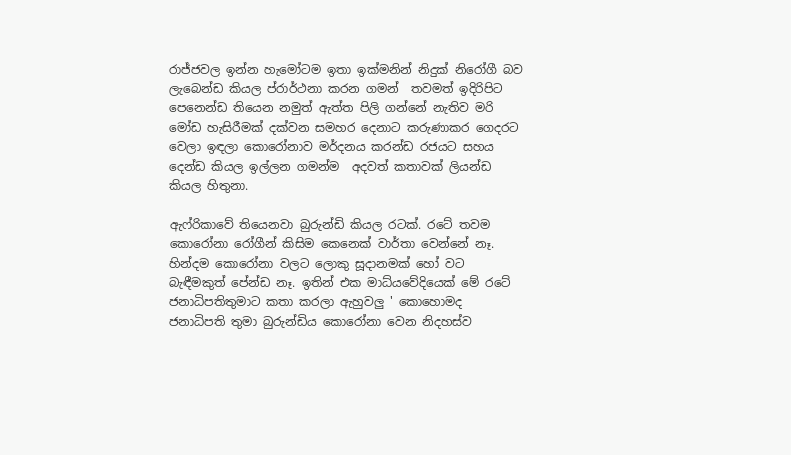රාජ්ජවල ඉන්න හැමෝටම ඉතා ඉක්මනින් නිදුක් නිරෝගී බව ලැබෙන්ඩ කියල ප්රාර්ථනා කරන ගමන්  තවමත් ඉදිරිපිට පෙනෙන්ඩ තියෙන නමුත් ඇත්ත පිලි ගන්නේ නැතිව මරි මෝඩ හැසිරීමක් දක්වන සමහර දෙනාට කරුණාකර ගෙදරට වෙලා ඉඳලා කොරෝනාව මර්දනය කරන්ඩ රජයට සහය දෙන්ඩ කියල ඉල්ලන ගමන්ම  අදවත් කතාවක් ලියන්ඩ කියල හිතුනා.

ඇෆ්රිකාවේ තියෙනවා බුරුන්ඩි කියල රටක්. රටේ තවම කොරෝනා රෝගීන් කිසිම කෙනෙක් වාර්තා වෙන්නේ නෑ. හින්දම කොරෝනා වලට ලොකු සූදානමක් හෝ වට බැඳීමකුත් පේන්ඩ නෑ. ඉතින් එක මාධ්යවේදියෙක් මේ රටේ ජනාධිපතිතුමාට කතා කරලා ඇහුවලු ' කොහොමද ජනාධිපති තුමා බුරුන්ඩිය කොරෝනා වෙන නිදහස්ව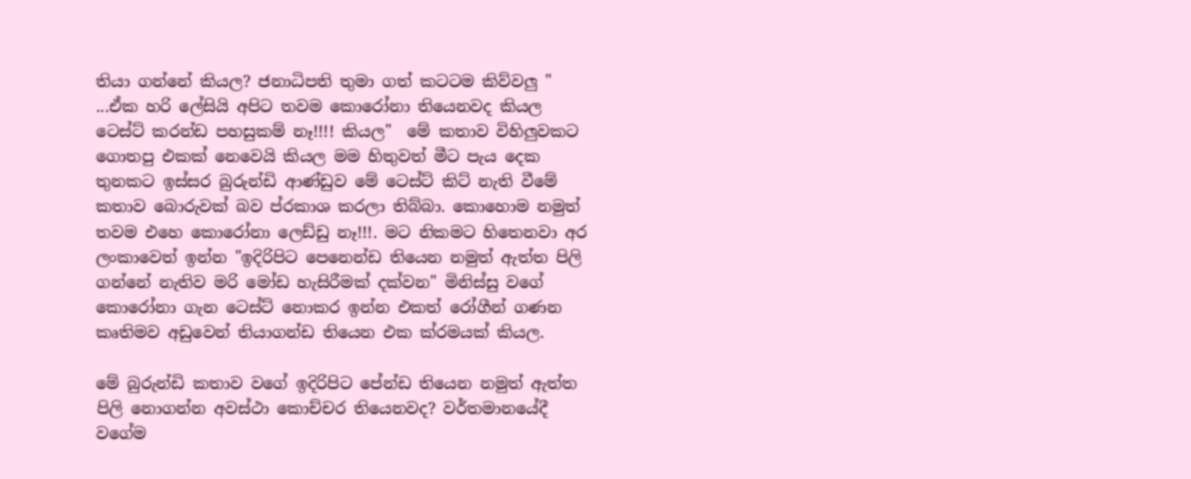තියා ගන්නේ කියල? ජනාධිපති තුමා ගත් කටටම කිව්වලු " ...ඒක හරි ලේසියි අපිට තවම කොරෝනා තියෙනවද කියල ටෙස්ට් කරන්ඩ පහසුකම් නෑ!!!! කියල"  මේ කතාව විහිලුවකට ගොතපු එකක් නෙවෙයි කියල මම හිතුවත් මීට පැය දෙක තුනකට ඉස්සර බුරුන්ඩි ආණ්ඩුව මේ ටෙස්ට් කිට් නැති වීමේ කතාව බොරුවක් බව ප්රකාශ කරලා තිබ්බා. කොහොම නමුත් තවම එහෙ කොරෝනා ලෙඩ්ඩු නෑ!!!. මට නිකමට හිතෙනවා අර ලංකාවෙත් ඉන්න "ඉදිරිපිට පෙනෙන්ඩ තියෙන නමුත් ඇත්ත පිලි ගන්නේ නැතිව මරි මෝඩ හැසිරීමක් දක්වන" මිනිස්සු වගේ කොරෝනා ගැන ටෙස්ට් නොකර ඉන්න එකත් රෝගීන් ගණන කෘතිමව අඩුවෙන් තියාගන්ඩ තියෙන එක ක්රමයක් කියල.

මේ බුරුන්ඩි කතාව වගේ ඉදිරිපිට පේන්ඩ තියෙන නමුත් ඇත්ත පිලි නොගන්න අවස්ථා කොච්චර තියෙනවද? වර්තමානයේදී වගේම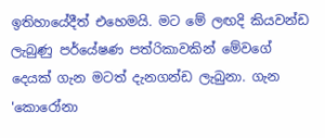ඉතිහායේදීත් එහෙමයි. මට මේ ලඟදි කියවන්ඩ ලැබුණු පර්යේෂණ පත්රිකාවකින් මේවගේ දෙයක් ගැන මටත් දැනගන්ඩ ලැබුනා. ගැන 'කොරෝනා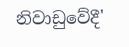නිවාඩුවේදී'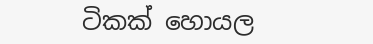ටිකක් හොයල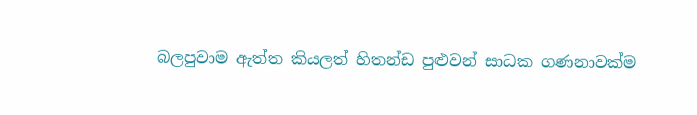බලපුවාම ඇත්ත කියලත් හිතන්ඩ පුළුවන් සාධක ගණනාවක්ම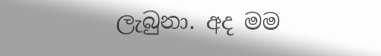ලැබුනා. අද මම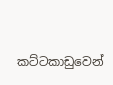කට්ටකාඩුවෙන්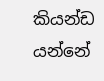කියන්ඩ යන්නේ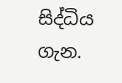සිද්ධිය  ගැන.